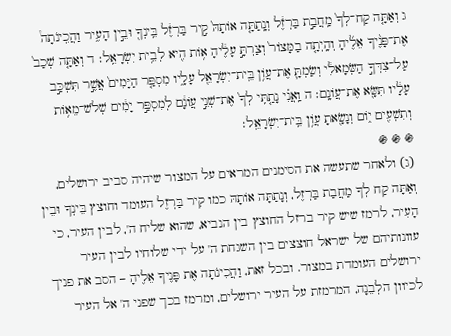ג וְאַתָּ֤ה קַח־לְךָ֙ מַֽחֲבַ֣ת בַּרְזֶ֔ל וְנָֽתַתָּ֤ה אוֹתָהּ֙ קִ֣יר בַּרְזֶ֔ל בֵּֽינְךָ֖ וּבֵ֣ין הָעִ֑יר וַהֲכִֽינֹתָה֩ אֶת־פָּנֶ֨יךָ אֵלֶ֜יהָ וְהָֽיְתָ֤ה בַמָּצוֹר֙ וְצַרְתָּ֣ עָלֶ֔יהָ א֥וֹת הִ֖יא לְבֵ֥ית יִשְׂרָאֵֽל׃ ד וְאַתָּ֤ה שְׁכַב֙ עַל־צִדְּךָ֣ הַשְּׂמָאלִ֔י וְשַׂמְתָּ֛ אֶת־עֲוֹ֥ן בֵּֽית־יִשְׂרָאֵ֖ל עָלָ֑יו מִסְפַּ֤ר הַיָּמִים֙ אֲשֶׁ֣ר תִּשְׁכַּ֣ב עָלָ֔יו תִּשָּׂ֖א אֶת־עֲוֹנָֽם׃ ה וַֽאֲנִ֗י נָתַ֤תִּֽי לְךָ֙ אֶת־שְׁנֵ֣י עֲוֹנָ֔ם לְמִסְפַּ֣ר יָמִ֔ים שְׁלֹשׁ־מֵא֥וֹת וְתִשְׁעִ֖ים י֑וֹם וְנָשָׂ֖אתָ עֲוֹ֥ן בֵּֽית־יִשְׂרָאֵֽל׃
֍ ֍ ֍
(ג) ולאחר שתעשה את הסימנים המראים על המצור שיהיה סביב ירושלים, וְאַתָּה קַח לְךָ מַחֲבַת בַּרְזֶל, וְנָתַתָּה אוֹתָהּ כמו קִיר בַּרְזֶל העומד וחוצץ בֵּינְךָ וּבֵין הָעִיר, לרמז שיש קיר ברזל החוצץ בין הנביא, שהוא שליח ה', לבין העיר, כי עוונותיהם של ישראל חוצצים בין השגחת ה' על ידי שלוחיו לבין העיר ירושלים העומדת במצור. ובכל זאת, וַהֲכִינֹתָה אֶת פָּנֶיךָ אֵלֶיהָ – הסב את פניך לכיוון הלְבֵנָה, המרמזת על העיר ירושלים, ומרמז בכך שפני ה' אל העיר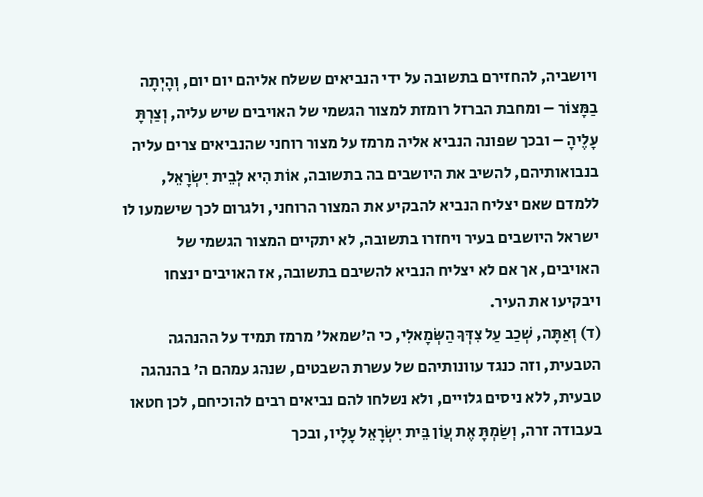ויושביה, להחזירם בתשובה על ידי הנביאים ששלח אליהם יום יום, וְהָיְתָה בַמָּצוֹר – ומחבת הברזל רומזת למצור הגשמי של האויבים שיש עליה, וְצַרְתָּ עָלֶיהָ – ובכך שפונה הנביא אליה מרמז על מצור רוחני שהנביאים צרים עליה בנבואותיהם, להשיב את היושבים בה בתשובה, אוֹת הִיא לְבֵית יִשְׂרָאֵל, ללמדם שאם יצליח הנביא להבקיע את המצור הרוחני, ולגרום לכך שישמעו לו ישראל היושבים בעיר ויחזרו בתשובה, לא יתקיים המצור הגשמי של האויבים, אך אם לא יצליח הנביא להשיבם בתשובה, אז האויבים ינצחו ויבקיעו את העיר.
(ד) וְאַתָּה, שְׁכַב עַל צִדְּךָ הַשְּׂמָאלִי, כי ה'שמאל' מרמז תמיד על ההנהגה הטבעית, וזה כנגד עוונותיהם של עשרת השבטים, שנהג עמהם ה' בהנהגה טבעית, ללא ניסים גלויים, ולא נשלחו להם נביאים רבים להוכיחם, לכן חטאו בעבודה זרה, וְשַׂמְתָּ אֶת עֲוֹן בֵּית יִשְׂרָאֵל עָלָיו, ובכך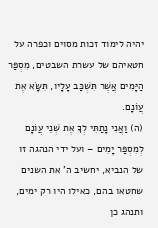יהיה לימוד זכות מסוים וכפרה על חטאיהם של עשרת השבטים, מִסְפַּר הַיָּמִים אֲשֶׁר תִּשְׁכַּב עָלָיו, תִּשָּׂא אֶת עֲוֹנָם.
(ה) וַאֲנִי נָתַתִּי לְךָ אֶת שְׁנֵי עֲוֹנָם לְמִסְפַּר יָמִים – ועל ידי הנהגה זו של הנביא, יחשיב ה' את השנים שחטאו בהם, כאילו היו רק ימים, ותנהג כן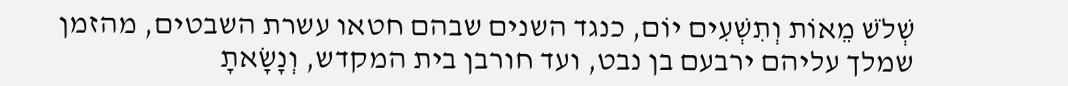שְׁלֹשׁ מֵאוֹת וְתִשְׁעִים יוֹם, כנגד השנים שבהם חטאו עשרת השבטים, מהזמן שמלך עליהם ירבעם בן נבט, ועד חורבן בית המקדש, וְנָשָׂאתָ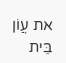את עֲוֹן בֵּית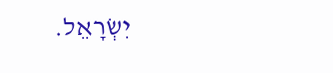יִשְׂרָאֵל.